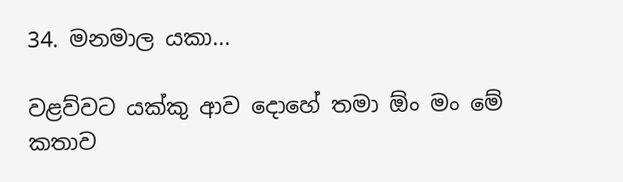34. මනමාල යකා...

වළව්වට යක්කු ආව දොහේ තමා ඕං මං මේ කතාව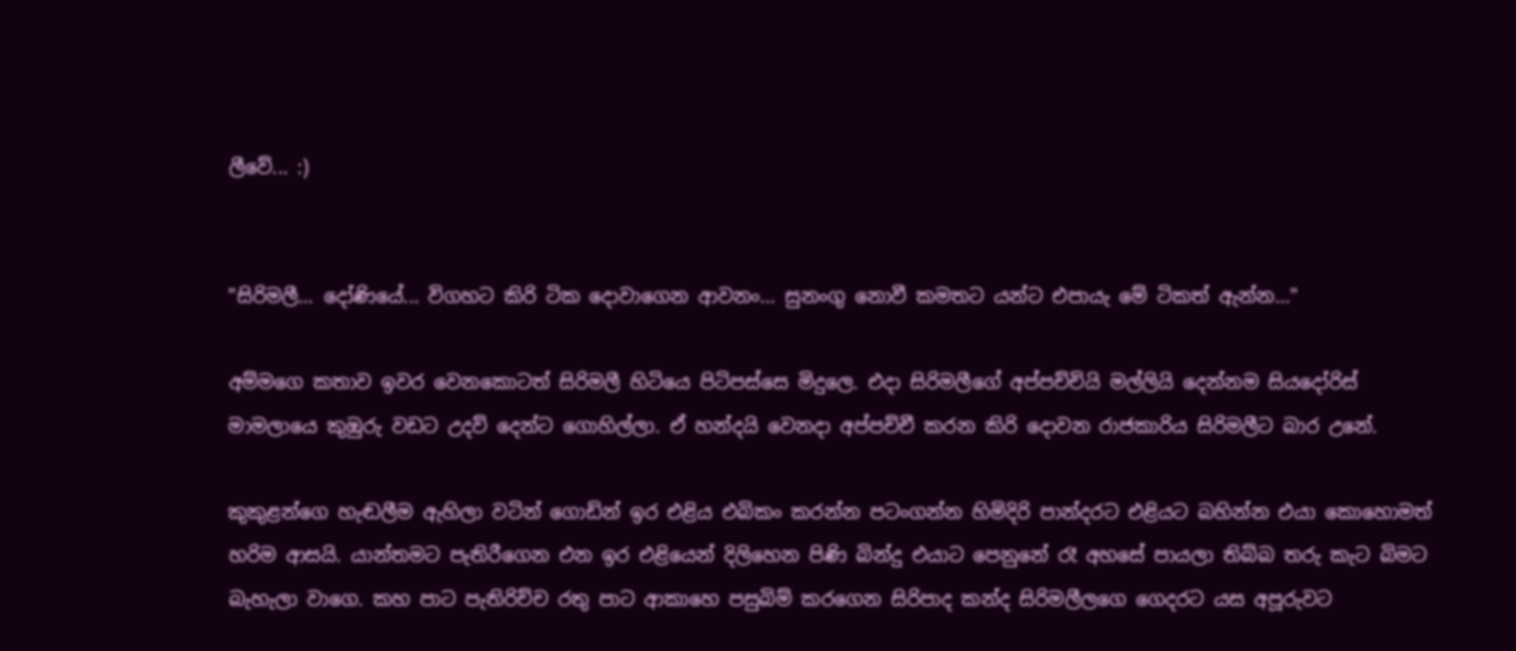ලීවේ... :)


"සිරිමලී... දෝණියේ... විගහට කිරි ටික දොවාගෙන ආවනං... සුනංගු නොවී කමතට යන්ට එපායැ මේ ටිකත් ඇන්න..."

අම්මගෙ කතාව ඉවර වෙනකොටත් සිරිමලී හිටියෙ පිටිපස්සෙ මිදුලෙ. එදා සිරිමලීගේ අප්පච්චියි මල්ලියි දෙන්නම සියදෝරිස් මාමලායෙ කුඹුරු වඩට උදව් දෙන්ට ගොහිල්ලා. ඒ හන්දයි වෙනදා අප්පච්චී කරන කිරි දොවන රාජකාරිය සිරිමලීට බාර උනේ.

කුකුළන්ගෙ හැඬලීම ඇහිලා වටින් ගොඩින් ඉර එළිය එබිකං කරන්න පටංගන්න හිමිදිරි පාන්දරට එළියට බහින්න එයා කොහොමත් හරිම ආසයි. යාන්තමට පැතිරීගෙන එන ඉර එළියෙන් දිලිහෙන පිණි බින්දු එයාට පෙනුනේ රෑ අහසේ පායලා තිබ්බ තරු කැට බිමට බැහැලා වාගෙ. කහ පාට පැතිරිච්ච රතු පාට ආකාහෙ පසුබිම් කරගෙන සිරිපාද කන්ද සිරිමලීලගෙ ගෙදරට යස අපූරුවට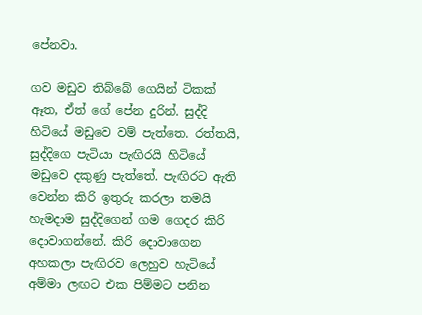පේනවා.

ගව මඩුව තිබ්බේ ගෙයින් ටිකක් ඈත, ඒත් ගේ පේන දුරින්. සුද්දි හිටියේ මඩුවෙ වම් පැත්තෙ. රත්තයි, සුද්දිගෙ පැටියා පැඟිරයි හිටියේ මඩුවෙ දකුණු පැත්තේ. පැඟිරට ඇති වෙන්න කිරි ඉතුරු කරලා තමයි හැමදාම සුද්දිගෙන් ගම ගෙදර කිරි දොවාගන්නේ. කිරි දොවාගෙන අහකලා පැඟිරව ලෙහුව හැටියේ අම්මා ලඟට එක පිම්මට පනින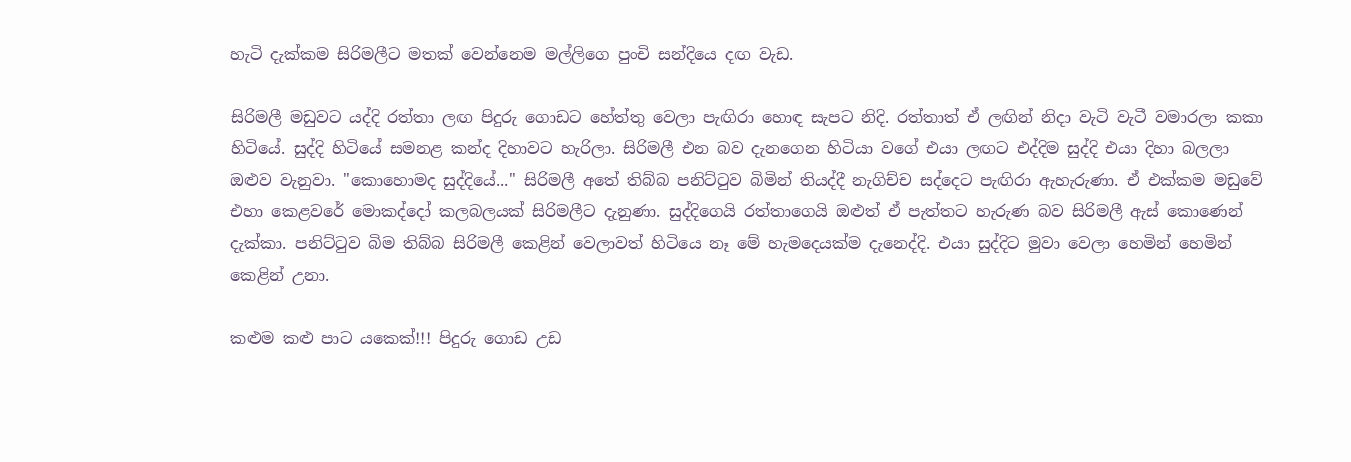හැටි දැක්කම සිරිමලීට මතක් වෙන්නෙම මල්ලිගෙ පුංචි සන්දියෙ දඟ වැඩ.

සිරිමලී මඩුවට යද්දි රත්තා ලඟ පිදුරු ගොඩට හේත්තු වෙලා පැඟිරා හොඳ සැපට නිදි. රත්තාත් ඒ ලඟින් නිදා වැටි වැටී වමාරලා කකා හිටියේ. සුද්දි හිටියේ සමනළ කන්ද දිහාවට හැරිලා. සිරිමලී එන බව දැනගෙන හිටියා වගේ එයා ලඟට එද්දිම සුද්දි එයා දිහා බලලා ඔළුව වැනුවා. "කොහොමද සුද්දියේ..." සිරිමලී අතේ තිබ්බ පනිට්ටුව බිමින් තියද්දී නැගිච්ච සද්දෙට පැඟිරා ඇහැරුණා. ඒ එක්කම මඩුවේ එහා කෙළවරේ මොකද්දෝ කලබලයක් සිරිමලීට දැනුණා. සුද්දිගෙයි රත්තාගෙයි ඔළුත් ඒ පැත්තට හැරුණ බව සිරිමලී ඇස් කොණෙන් දැක්කා. පනිට්ටුව බිම තිබ්බ සිරිමලී කෙළින් වෙලාවත් හිටියෙ නෑ මේ හැමදෙයක්ම දැනෙද්දි. එයා සුද්දිට මුවා වෙලා හෙමින් හෙමින් කෙළින් උනා.

කළුම කළු පාට යකෙක්!!! පිදුරු ගොඩ උඩ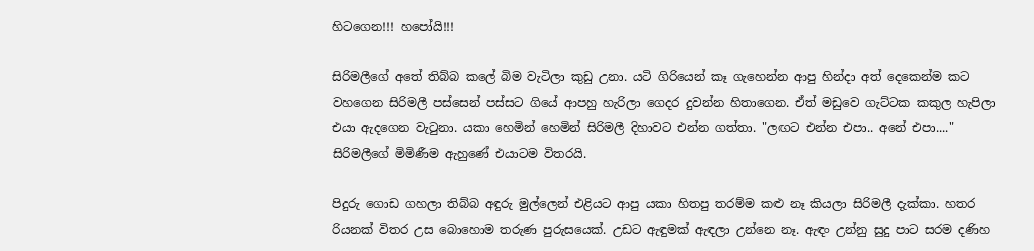හිටගෙන!!! හපෝයි!!!

සිරිමලීගේ අතේ තිබ්බ කලේ බිම වැටිලා කුඩු උනා. යටි ගිරියෙන් කෑ ගැහෙන්න ආපු හින්දා අත් දෙකෙන්ම කට වහගෙන සිරිමලී පස්සෙන් පස්සට ගියේ ආපහු හැරිලා ගෙදර දුවන්න හිතාගෙන. ඒත් මඩුවෙ ගැට්ටක කකුල හැපිලා එයා ඇදගෙන වැටුනා. යකා හෙමින් හෙමින් සිරිමලී දිහාවට එන්න ගත්තා. "ලඟට එන්න එපා.. අනේ එපා...." සිරිමලීගේ මිමිණීම ඇහුණේ එයාටම විතරයි.

පිදුරු ගොඩ ගහලා තිබ්බ අඳුරු මුල්ලෙන් එළියට ආපු යකා හිතපු තරම්ම කළු නෑ කියලා සිරිමලී දැක්කා. හතර රියනක් විතර උස බොහොම තරුණ පුරුසයෙක්. උඩට ඇඳුමක් ඇඳලා උන්නෙ නෑ. ඇඳං උන්නු සුදු පාට සරම දණිහ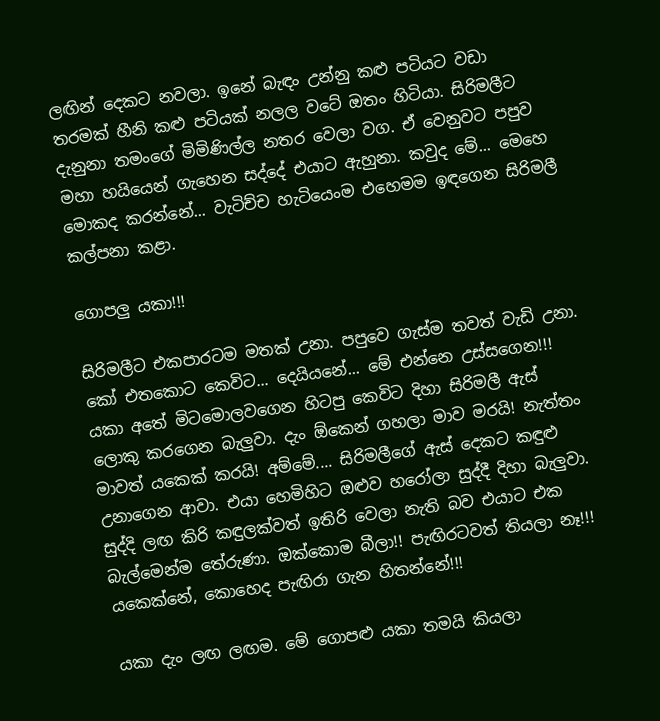ලඟින් දෙකට නවලා. ඉනේ බැඳං උන්නු කළු පටියට වඩා තරමක් හීනි කළු පටියක් නලල වටේ ඔතං හිටියා. සිරිමලීට දැනුනා තමංගේ මිමිණිල්ල නතර වෙලා වග. ඒ වෙනුවට පපුව මහා හයියෙන් ගැහෙන සද්දේ එයාට ඇහුනා. කවුද මේ... මෙහෙ මොකද කරන්නේ... වැටිච්ච හැටියෙංම එහෙමම ඉඳගෙන සිරිමලී කල්පනා කළා.

ගොපලු යකා!!!

සිරිමලීට එකපාරටම මතක් උනා. පපුවෙ ගැස්ම තවත් වැඩි උනා. කෝ එතකොට කෙවිට... දෙයියනේ... මේ එන්නෙ උස්සගෙන!!! යකා අතේ මිටමොලවගෙන හිටපු කෙවිට දිහා සිරිමලී ඇස් ලොකු කරගෙන බැලුවා. දැං ඕකෙන් ගහලා මාව මරයි! නැත්තං මාවත් යකෙක් කරයි! අම්මේ.... සිරිමලීගේ ඇස් දෙකට කඳුළු උනාගෙන ආවා. එයා හෙමිහිට ඔළුව හරෝලා සුද්දී දිහා බැලුවා. සුද්දි ලඟ කිරි කඳුලක්වත් ඉතිරි වෙලා නැති බව එයාට එක බැල්මෙන්ම තේරුණා. ඔක්කොම බීලා!! පැඟිරටවත් තියලා නෑ!!! යකෙක්නේ, කොහෙද පැඟිරා ගැන හිතන්නේ!!!

යකා දැං ලඟ ලඟම. මේ ගොපළු යකා තමයි කියලා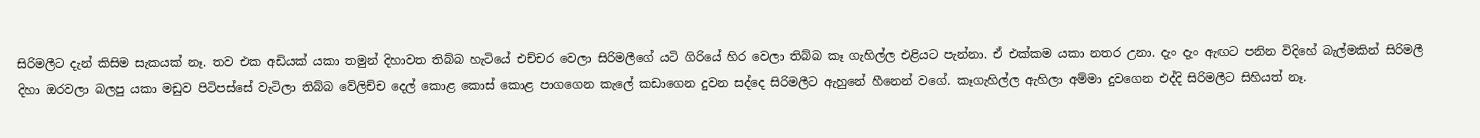සිරිමලීට දැන් කිසිම සැකයක් නෑ. තව එක අඩියක් යකා තමුන් දිහාවත තිබ්බ හැටියේ එච්චර වෙලා සිරිමලීගේ යටි ගිරියේ හිර වෙලා තිබ්බ කෑ ගැහිල්ල එළියට පැන්නා. ඒ එක්කම යකා නතර උනා. දැං දැං ඇඟට පනින විදිහේ බැල්මකින් සිරිමලී දිහා ඔරවලා බලපු යකා මඩුව පිටිපස්සේ වැටිලා තිබ්බ වේලිච්ච දෙල් කොළ කොස් කොළ පාගගෙන කැලේ කඩාගෙන දුවන සද්දෙ සිරිමලීට ඇහුනේ හීනෙන් වගේ. කෑගැහිල්ල ඇහිලා අම්මා දුවගෙන එද්දි සිරිමලීට සිහියත් නෑ.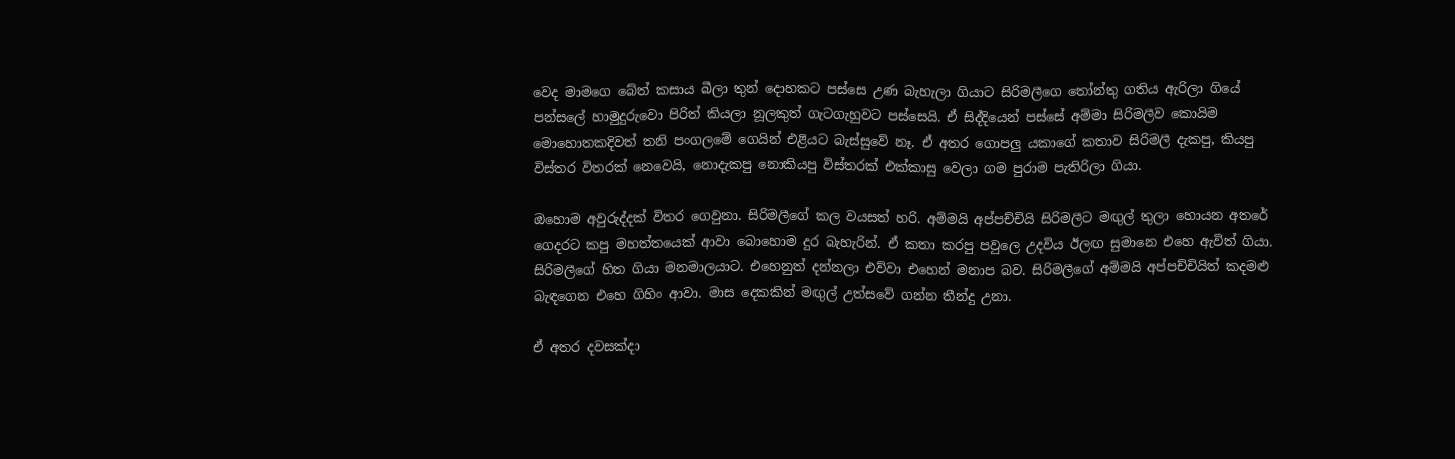වෙද මාමගෙ බේත් කසාය බීලා තුන් දොහකට පස්සෙ උණ බැහැලා ගියාට සිරිමලීගෙ තෝන්තු ගතිය ඇරිලා ගියේ පන්සලේ හාමුදුරුවො පිරිත් කියලා නූලකුත් ගැටගැහුවට පස්සෙයි. ඒ සිද්දියෙන් පස්සේ අම්මා සිරිමලීව කොයිම මොහොතකදිවත් තනි පංගලමේ ගෙයින් එළියට බැස්සුවේ නෑ. ඒ අතර ගොපලු යකාගේ කතාව සිරිමලී දැකපු, කියපු විස්තර විතරක් නෙවෙයි, නොදැකපු නොකියපු විස්තරක් එක්කාසු වෙලා ගම පුරාම පැතිරිලා ගියා.

ඔහොම අවුරුද්දක් විතර ගෙවුනා. සිරිමලීගේ කල වයසත් හරි. අම්මයි අප්පච්චියි සිරිමලීට මඟුල් තුලා හොයන අතරේ ගෙදරට කපු මහත්තයෙක් ආවා බොහොම දුර බැහැරින්. ඒ කතා කරපු පවුලෙ උදවිය ඊලඟ සුමානෙ එහෙ ඇවිත් ගියා. සිරිමලීගේ හිත ගියා මනමාලයාට. එහෙනුත් දන්නලා එව්වා එහෙන් මනාප බව. සිරිමලීගේ අම්මයි අප්පච්චියිත් කදමළු බැඳගෙන එහෙ ගිහිං ආවා. මාස දෙකකින් මඟුල් උත්සවේ ගන්න තීන්දු උනා.

ඒ අතර දවසක්දා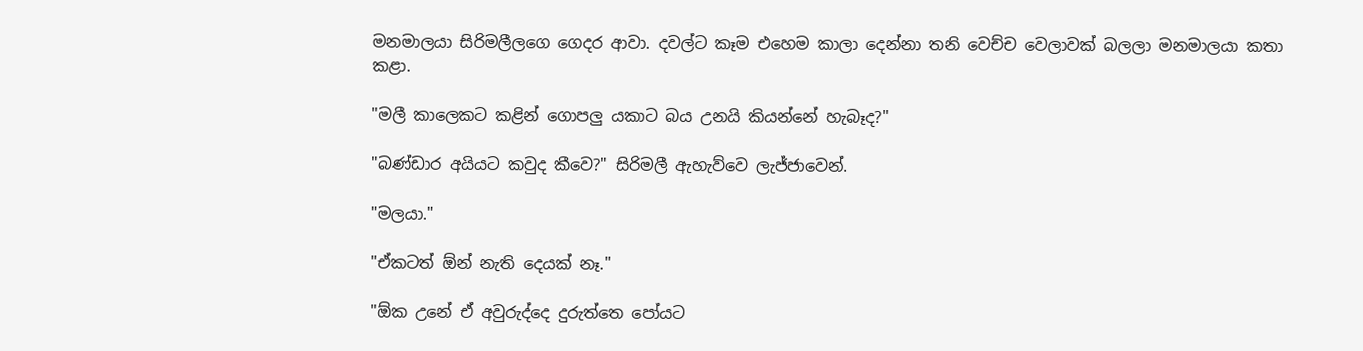මනමාලයා සිරිමලීලගෙ ගෙදර ආවා. දවල්ට කෑම එහෙම කාලා දෙන්නා තනි වෙච්ච වෙලාවක් බලලා මනමාලයා කතා කළා.

"මලී කාලෙකට කළින් ගොපලු යකාට බය උනයි කියන්නේ හැබෑද?"

"බණ්ඩාර අයියට කවුද කීවෙ?" සිරිමලී ඇහැව්වෙ ලැජ්ජාවෙන්.

"මලයා."

"ඒකටත් ඕන් නැති දෙයක් නෑ."

"ඕක උනේ ඒ අවුරුද්දෙ දුරුත්තෙ පෝයට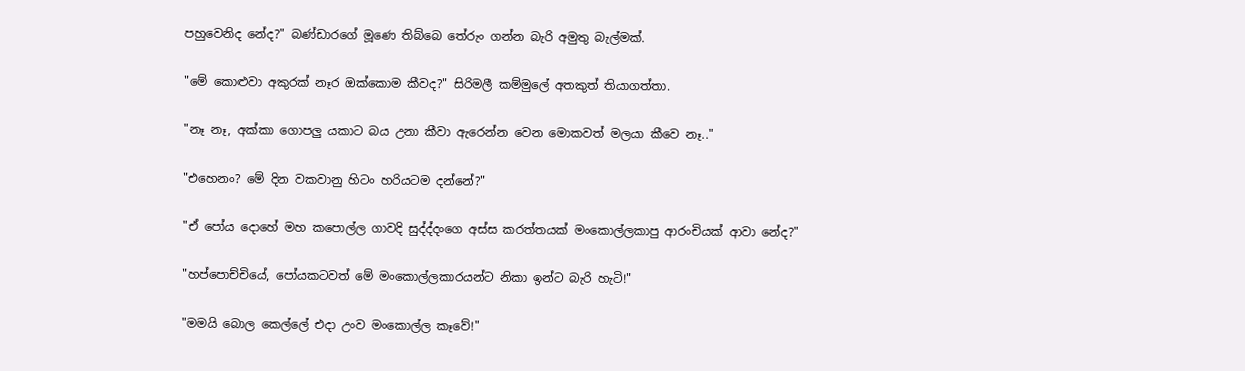පහුවෙනිද නේද?" බණ්ඩාරගේ මූණෙ තිබ්බෙ තේරුං ගන්න බැරි අමුතු බැල්මක්.

"මේ කොළුවා අකුරක් නෑර ඔක්කොම කීවද?" සිරිමලී කම්මුලේ අතකුත් තියාගත්තා.

"නෑ නෑ, අක්කා ගොපලු යකාට බය උනා කීවා ඇරෙන්න වෙන මොකවත් මලයා කීවෙ නෑ.."

"එහෙනං? මේ දින වකවානු හිටං හරියටම දන්නේ?"

"ඒ පෝය දොහේ මහ කපොල්ල ගාවදි සුද්ද්දංගෙ අස්ස කරත්තයක් මංකොල්ලකාපු ආරංචියක් ආවා නේද?"

"හප්පොච්චියේ, පෝයකටවත් මේ මංකොල්ලකාරයන්ට නිකා ඉන්ට බැරි හැටි!"

"මමයි බොල කෙල්ලේ එදා උංව මංකොල්ල කෑවේ!"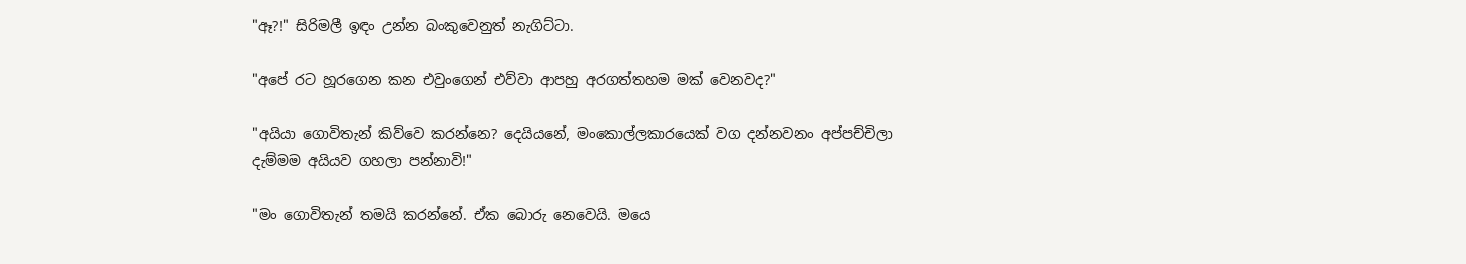"ඈ?!" සිරිමලී ඉඳං උන්න බංකුවෙනුත් නැගිට්ටා.

"අපේ රට හූරගෙන කන එවුංගෙන් එව්වා ආපහු අරගත්තහම මක් වෙනවද?"

"අයියා ගොවිතැන් කිව්වෙ කරන්නෙ? දෙයියනේ, මංකොල්ලකාරයෙක් වග දන්නවනං අප්පච්චිලා දැම්මම අයියව ගහලා පන්නාවි!"

"මං ගොවිතැන් තමයි කරන්නේ. ඒක බොරු නෙවෙයි. මයෙ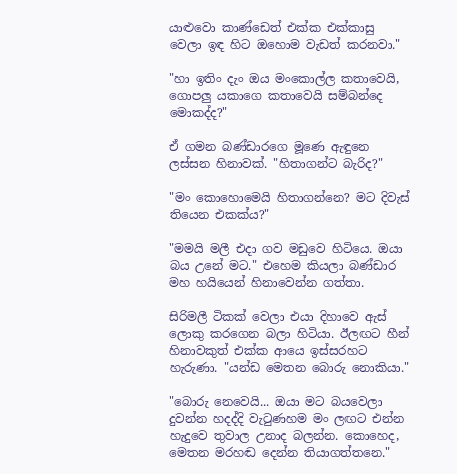යාළුවො කාණ්ඩෙත් එක්ක එක්කාසු වෙලා ඉඳ හිට ඔහොම වැඩත් කරනවා."

"හා ඉතිං දැං ඔය මංකොල්ල කතාවෙයි, ගොපලු යකාගෙ කතාවෙයි සම්බන්දෙ මොකද්ද?"

ඒ ගමන බණ්ඩාරගෙ මූණෙ ඇඳුනෙ ලස්සන හිනාවක්. "හිතාගන්ට බැරිද?"

"මං කොහොමෙයි හිතාගන්නෙ? මට දිවැස් තියෙන එකක්ය?"

"මමයි මලී එදා ගව මඩුවෙ හිටියෙ. ඔයා බය උනේ මට." එහෙම කියලා බණ්ඩාර මහ හයියෙන් හිනාවෙන්න ගත්තා.

සිරිමලී ටිකක් වෙලා එයා දිහාවෙ ඇස් ලොකු කරගෙන බලා හිටියා. ඊලඟට හීන් හිනාවකුත් එක්ක ආයෙ ඉස්සරහට හැරුණා. "යන්ඩ මෙතන බොරු නොකියා."

"බොරු නෙවෙයි... ඔයා මට බයවෙලා දුවන්න හදද්දි වැටුණහම මං ලඟට එන්න හැදුවෙ තුවාල උනාද බලන්න. කොහෙද, මෙතන මරහඬ දෙන්න තියාගත්තනෙ."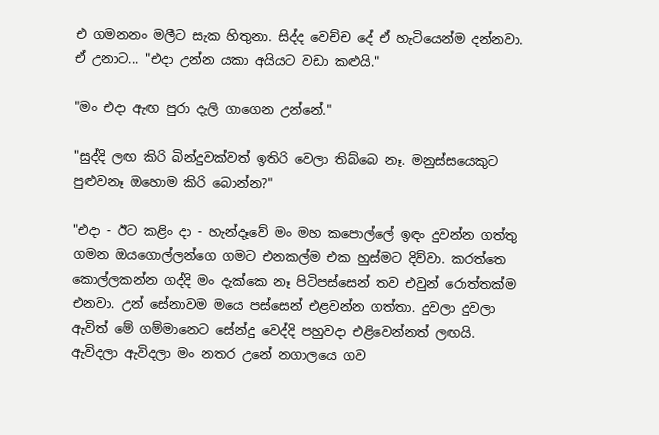එ ගමනනං මලීට සැක හිතුනා. සිද්ද වෙච්ච දේ ඒ හැටියෙන්ම දන්නවා. ඒ උනාට... "එදා උන්න යකා අයියට වඩා කළුයි."

"මං එදා ඇඟ පුරා දැලි ගාගෙන උන්නේ."

"සුද්දි ලඟ කිරි බින්දුවක්වත් ඉතිරි වෙලා තිබ්බෙ නෑ. මනුස්සයෙකුට පුළුවනෑ ඔහොම කිරි බොන්න?"

"එදා - ඊට කළිං දා - හැන්දෑවේ මං මහ කපොල්ලේ ඉඳං දුවන්න ගත්තු ගමන ඔයගොල්ලන්ගෙ ගමට එනකල්ම එක හුස්මට දිව්වා. කරත්තෙ කොල්ලකන්න ගද්දි මං දැක්කෙ නෑ පිටිපස්සෙන් තව එවුන් රොත්තක්ම එනවා. උන් සේනාවම මයෙ පස්සෙන් එළවන්න ගත්තා. දුවලා දුවලා ඇවිත් මේ ගම්මානෙට සේන්දු වෙද්දි පහුවදා එළිවෙන්නත් ලඟයි. ඇවිදලා ඇවිදලා මං නතර උනේ නගාලයෙ ගව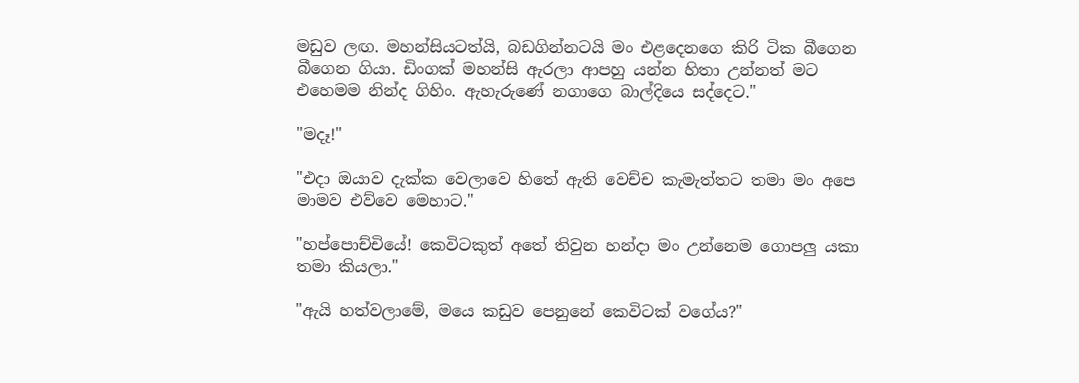මඩුව ලඟ. මහන්සියටත්යි, බඩගින්නටයි මං එළදෙනගෙ කිරි ටික බීගෙන බීගෙන ගියා. ඩිංගක් මහන්සි ඇරලා ආපහු යන්න හිතා උන්නත් මට එහෙමම නින්ද ගිහිං. ඇහැරුණේ නගාගෙ බාල්දියෙ සද්දෙට."

"මදෑ!"

"එදා ඔයාව දැක්ක වෙලාවෙ හිතේ ඇති වෙච්ච කැමැත්තට තමා මං අපෙ මාමව එව්වෙ මෙහාට."

"හප්පොච්චියේ! කෙවිටකුත් අතේ තිවුන හන්දා මං උන්නෙම ගොපලු යකා තමා කියලා."

"ඇයි හත්වලාමේ, මයෙ කඩුව පෙනුනේ කෙවිටක් වගේය?"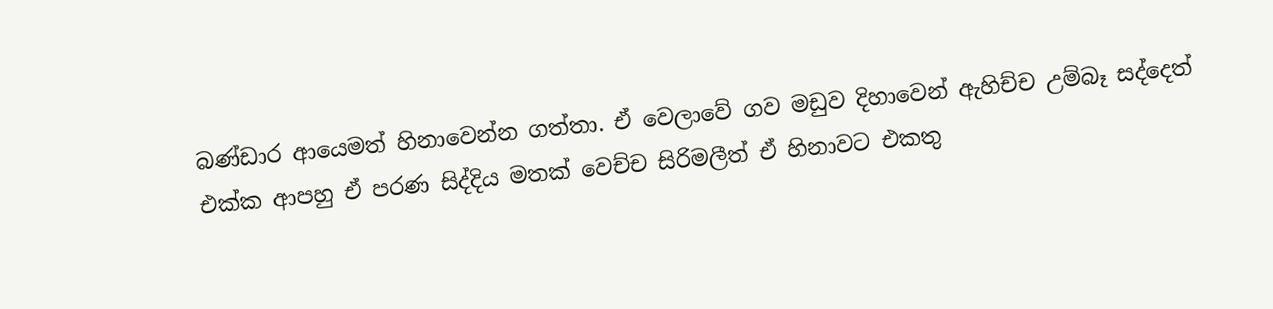බණ්ඩාර ආයෙමත් හිනාවෙන්න ගත්තා. ඒ වෙලාවේ ගව මඩුව දිහාවෙන් ඇහිච්ච උම්බෑ සද්දෙත් එක්ක ආපහු ඒ පරණ සිද්දිය මතක් වෙච්ච සිරිමලීත් ඒ හිනාවට එකතු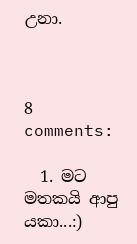උනා.



8 comments:

  1. මට මතකයි ආපු යකා...:)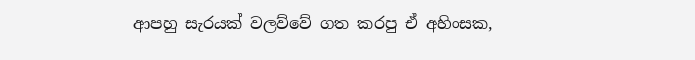ආපහු සැරයක් වලව්වේ ගත කරපු ඒ අහිංසක,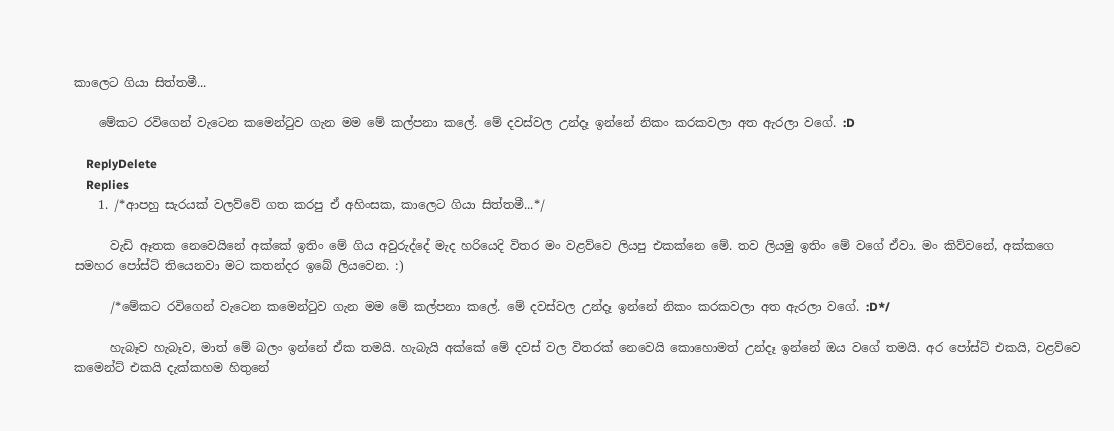කාලෙට ගියා සිත්තමී...

    මේකට රවිගෙන් වැටෙන කමෙන්ටුව ගැන මම මේ කල්පනා කලේ. මේ දවස්වල උන්දෑ ඉන්නේ නිකං කරකවලා අත ඇරලා වගේ. :D

    ReplyDelete
    Replies
    1. /*ආපහු සැරයක් වලව්වේ ගත කරපු ඒ අහිංසක, කාලෙට ගියා සිත්තමී...*/

      වැඩි ඈතක නෙවෙයිනේ අක්කේ ඉතිං මේ ගිය අවුරුද්දේ මැද හරියෙදි විතර මං වළව්වෙ ලියපු එකක්නෙ මේ. තව ලියමු ඉතිං මේ වගේ ඒවා. මං කිව්වනේ, අක්කගෙ සමහර පෝස්ට් තියෙනවා මට කතන්දර ඉබේ ලියවෙන. :)

      /*මේකට රවිගෙන් වැටෙන කමෙන්ටුව ගැන මම මේ කල්පනා කලේ. මේ දවස්වල උන්දෑ ඉන්නේ නිකං කරකවලා අත ඇරලා වගේ. :D*/

      හැබෑව හැබෑව, මාත් මේ බලං ඉන්නේ ඒක තමයි. හැබැයි අක්කේ මේ දවස් වල විතරක් නෙවෙයි කොහොමත් උන්දෑ ඉන්නේ ඔය වගේ තමයි. අර පෝස්ට් එකයි, වළව්වෙ කමෙන්ට් එකයි දැක්කහම හිතුනේ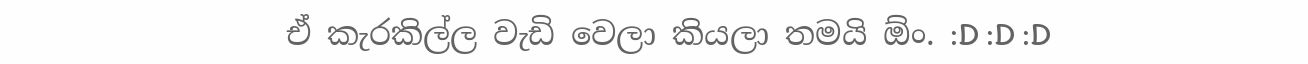ඒ කැරකිල්ල වැඩි වෙලා කියලා තමයි ඕං. :D :D :D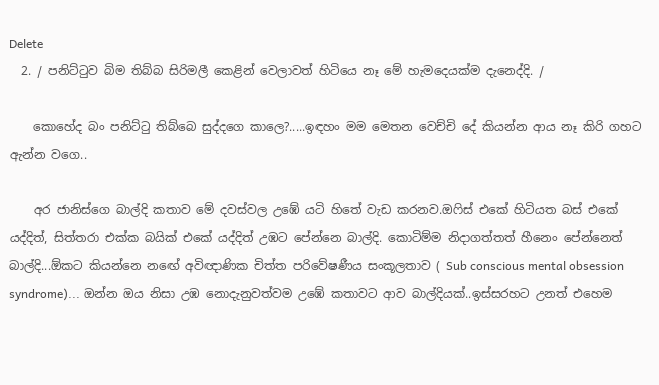Delete
  2. / පනිට්ටුව බිම තිබ්බ සිරිමලී කෙළින් වෙලාවත් හිටියෙ නෑ මේ හැමදෙයක්ම දැනෙද්දි. /

    කොහේද බං පනිට්ටු තිබ්බෙ සුද්දගෙ කාලෙ?.....ඉඳහං මම මෙතන වෙච්චි දේ කියන්න ආය නෑ කිරි ගහට ඇන්න වගෙ..

    අර ජානිස්ගෙ බාල්දි කතාව මේ දවස්වල උඹේ යටි හිතේ වැඩ කරනව.ඔෆිස් එකේ හිටියත බස් එකේ යද්දිත්, සිත්තරා එක්ක බයික් එකේ යද්දිත් උඹට පේන්නෙ බාල්දි. කොටිම්ම නිදාගත්තත් හීනෙං පේන්නෙත් බාල්දි...ඕකට කියන්නෙ නඟේ අවිඥාණික චිත්ත පරිවේෂණීය සංකූලතාව ( Sub conscious mental obsession syndrome)... ඔන්න ඔය නිසා උඹ නොදැනුවත්වම උඹේ කතාවට ආව බාල්දියක්..ඉස්සරහට උනත් එහෙම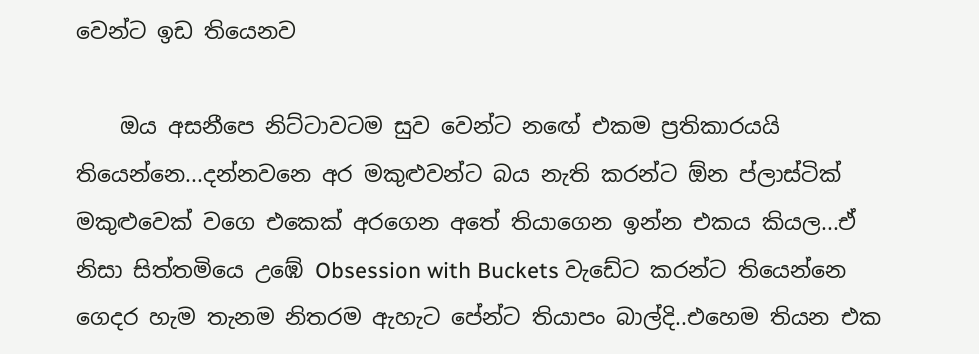වෙන්ට ඉඩ තියෙනව

    ඔය අසනීපෙ නිට්ටාවටම සුව වෙන්ට නඟේ එකම ප්‍රතිකාරයයි තියෙන්නෙ...දන්නවනෙ අර මකුළුවන්ට බය නැති කරන්ට ඕන ප්ලාස්ටික් මකුළුවෙක් වගෙ එකෙක් අරගෙන අතේ තියාගෙන ඉන්න එකය කියල...ඒ නිසා සිත්තමියෙ උඹේ Obsession with Buckets වැඩේට කරන්ට තියෙන්නෙ ගෙදර හැම තැනම නිතරම ඇහැට පේන්ට තියාපං බාල්දි..එහෙම තියන එක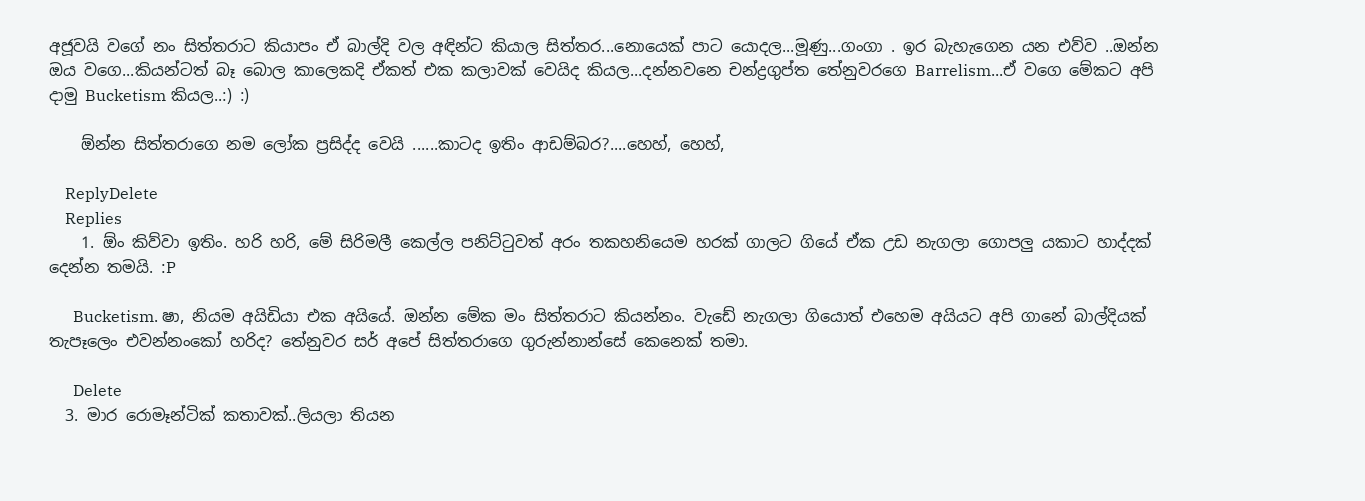අජූවයි වගේ නං සිත්තරාට කියාපං ඒ බාල්දි වල අඳින්ට කියාල සිත්තර...නොයෙක් පාට යොදල...මූණු...ගංගා . ඉර බැහැගෙන යන එව්ව ..ඔන්න ඔය වගෙ...කියන්ටත් බෑ බොල කාලෙකදි ඒකත් එක කලාවක් වෙයිද කියල...දන්නවනෙ චන්ද්‍රගුප්ත තේනුවරගෙ Barrelism...ඒ වගෙ මේකට අපි දාමු Bucketism කියල..:) :)

    ඕන්න සිත්තරාගෙ නම ලෝක ප්‍රසිද්ද වෙයි ......කාටද ඉතිං ආඩම්බර?....හෙහ්, හෙහ්,

    ReplyDelete
    Replies
    1. ඕං කිව්වා ඉතිං. හරි හරි, මේ සිරිමලී කෙල්ල පනිට්ටුවත් අරං තකහනියෙම හරක් ගාලට ගියේ ඒක උඩ නැගලා ගොපලු යකාට හාද්දක් දෙන්න තමයි. :P

      Bucketism. ෂා, නියම අයිඩියා එක අයියේ. ඔන්න මේක මං සිත්තරාට කියන්නං. වැඩේ නැගලා ගියොත් එහෙම අයියට අපි ගානේ බාල්දියක් තැපෑලෙං එවන්නංකෝ හරිද? තේනුවර සර් අපේ සිත්තරාගෙ ගුරුන්නාන්සේ කෙනෙක් තමා.

      Delete
  3. මාර රොමෑන්ටික් කතාවක්..ලියලා තියන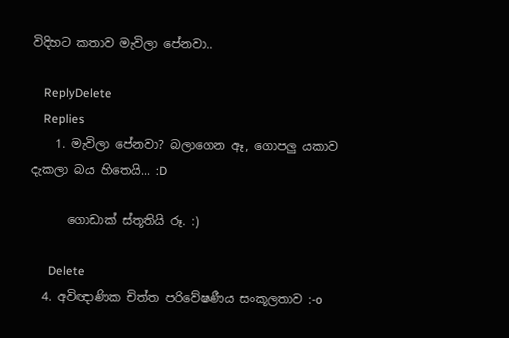විදිහට කතාව මැවිලා පේනවා..

    ReplyDelete
    Replies
    1. මැවිලා පේනවා? බලාගෙන ඈ, ගොපලු යකාව දැකලා බය හිතෙයි... :D

      ගොඩාක් ස්තූතියි රූ. :)

      Delete
  4. අවිඥාණික චිත්ත පරිවේෂණීය සංකූලතාව :-o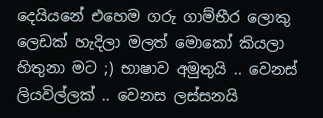දෙයියනේ එහෙම ගරු ගාම්භීර ලොකු ලෙඩක් හැදිලා මලත් මොකෝ කියලා හිතුනා මට ;) භාෂාව අමුතුයි .. වෙනස් ලියවිල්ලක් .. වෙනස ලස්සනයි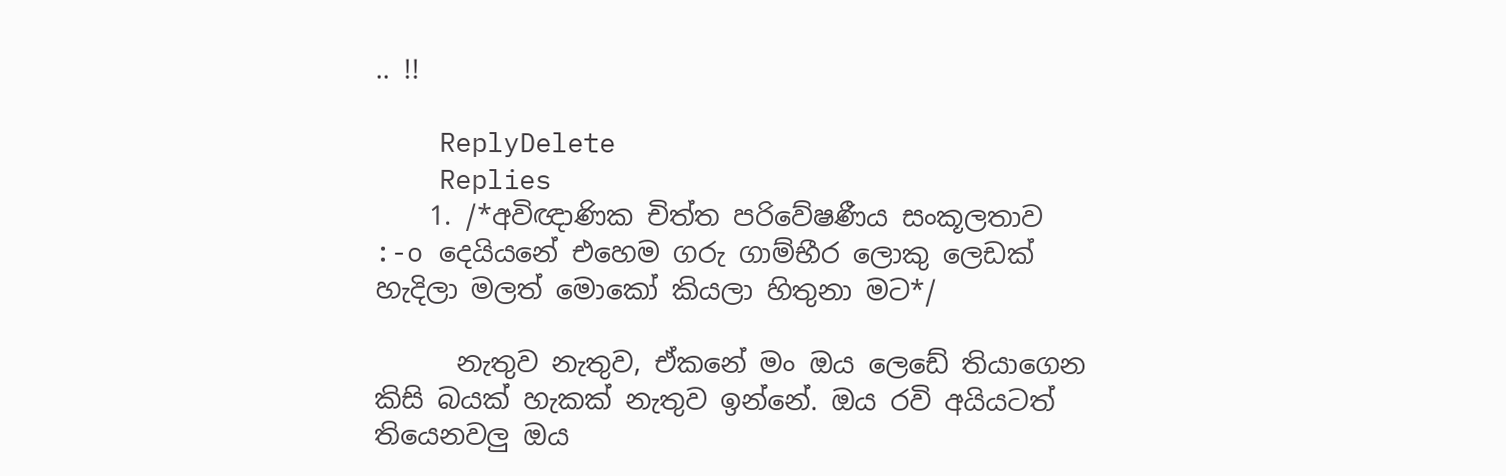.. !!

    ReplyDelete
    Replies
    1. /*අවිඥාණික චිත්ත පරිවේෂණීය සංකූලතාව :-o දෙයියනේ එහෙම ගරු ගාම්භීර ලොකු ලෙඩක් හැදිලා මලත් මොකෝ කියලා හිතුනා මට*/

      නැතුව නැතුව, ඒකනේ මං ඔය ලෙඩේ තියාගෙන කිසි බයක් හැකක් නැතුව ඉන්නේ. ඔය රවි අයියටත් තියෙනවලු ඔය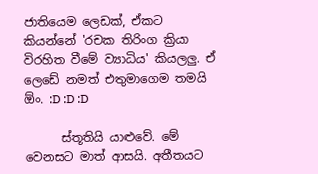ජාතියෙම ලෙඩක්, ඒකට කියන්නේ 'රචක තිරිංග ක්‍රියා විරහිත වීමේ ව්‍යාධිය' කියලලු. ඒ ලෙඩේ නමත් එතුමාගෙම තමයි ඕං. :D :D :D

      ස්තූතියි යාළුවේ. මේ වෙනසට මාත් ආසයි. අතීතයට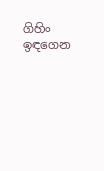ගිහිං ඉඳගෙන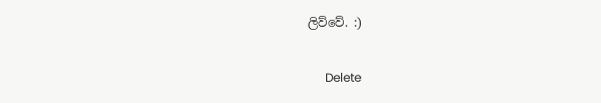ලිව්වේ. :)

      Delete